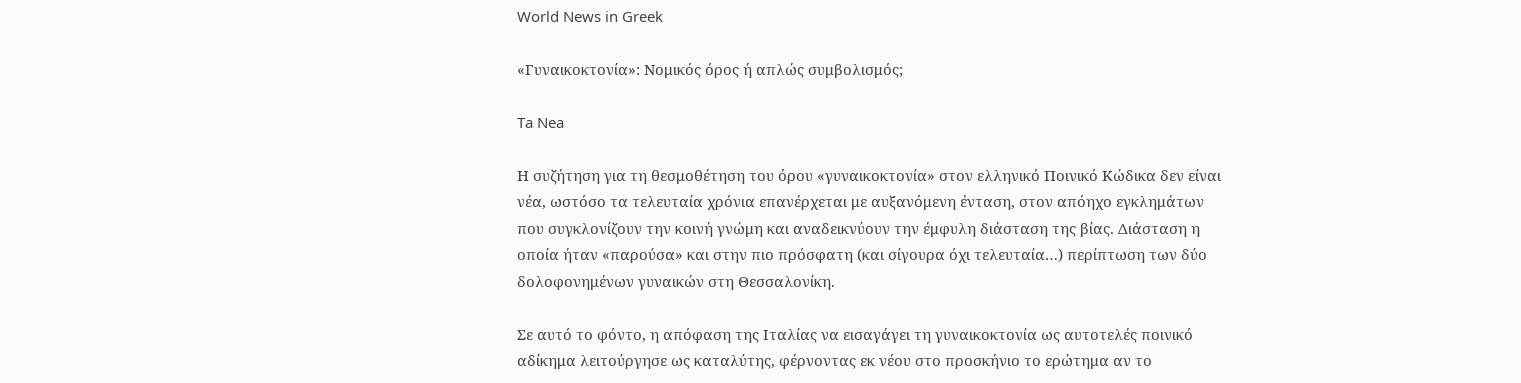World News in Greek

«Γυναικοκτονία»: Νομικός όρος ή απλώς συμβολισμός;

Ta Nea

Η συζήτηση για τη θεσμοθέτηση του όρου «γυναικοκτονία» στον ελληνικό Ποινικό Κώδικα δεν είναι νέα, ωστόσο τα τελευταία χρόνια επανέρχεται με αυξανόμενη ένταση, στον απόηχο εγκλημάτων που συγκλονίζουν την κοινή γνώμη και αναδεικνύουν την έμφυλη διάσταση της βίας. Διάσταση η οποία ήταν «παρούσα» και στην πιο πρόσφατη (και σίγουρα όχι τελευταία…) περίπτωση των δύο δολοφονημένων γυναικών στη Θεσσαλονίκη.

Σε αυτό το φόντο, η απόφαση της Ιταλίας να εισαγάγει τη γυναικοκτονία ως αυτοτελές ποινικό αδίκημα λειτούργησε ως καταλύτης, φέρνοντας εκ νέου στο προσκήνιο το ερώτημα αν το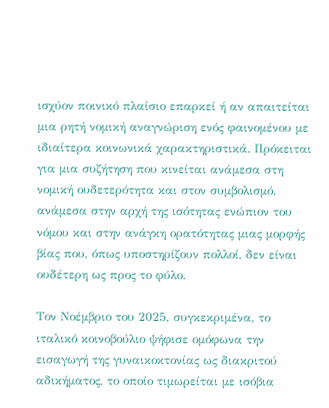ισχύον ποινικό πλαίσιο επαρκεί ή αν απαιτείται μια ρητή νομική αναγνώριση ενός φαινομένου με ιδιαίτερα κοινωνικά χαρακτηριστικά. Πρόκειται για μια συζήτηση που κινείται ανάμεσα στη νομική ουδετερότητα και στον συμβολισμό, ανάμεσα στην αρχή της ισότητας ενώπιον του νόμου και στην ανάγκη ορατότητας μιας μορφής βίας που, όπως υποστηρίζουν πολλοί, δεν είναι ουδέτερη ως προς το φύλο.

Τον Νοέμβριο του 2025, συγκεκριμένα, το ιταλικό κοινοβούλιο ψήφισε ομόφωνα την εισαγωγή της γυναικοκτονίας ως διακριτού αδικήματος, το οποίο τιμωρείται με ισόβια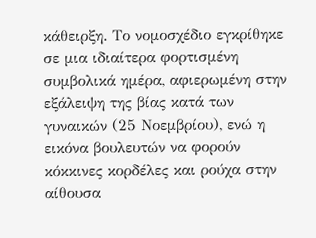κάθειρξη. Το νομοσχέδιο εγκρίθηκε σε μια ιδιαίτερα φορτισμένη συμβολικά ημέρα, αφιερωμένη στην εξάλειψη της βίας κατά των γυναικών (25 Νοεμβρίου), ενώ η εικόνα βουλευτών να φορούν κόκκινες κορδέλες και ρούχα στην αίθουσα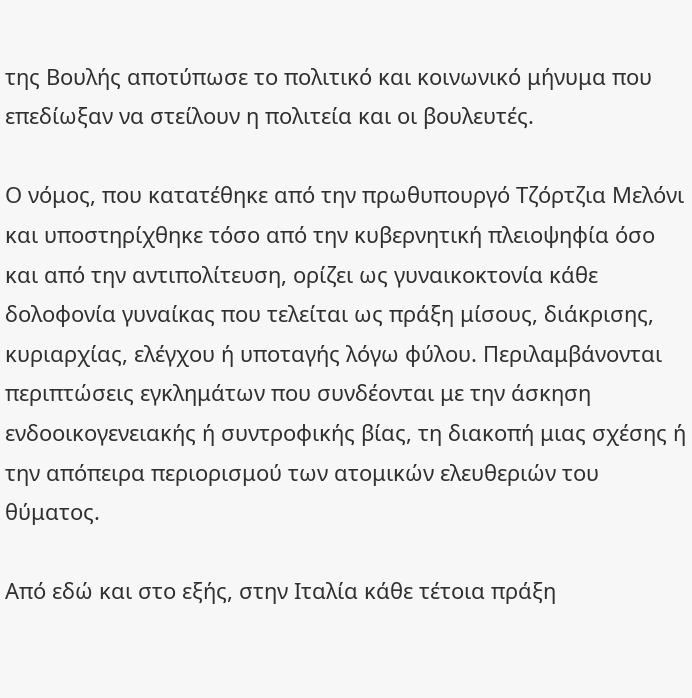της Βουλής αποτύπωσε το πολιτικό και κοινωνικό μήνυμα που επεδίωξαν να στείλουν η πολιτεία και οι βουλευτές.

Ο νόμος, που κατατέθηκε από την πρωθυπουργό Τζόρτζια Μελόνι και υποστηρίχθηκε τόσο από την κυβερνητική πλειοψηφία όσο και από την αντιπολίτευση, ορίζει ως γυναικοκτονία κάθε δολοφονία γυναίκας που τελείται ως πράξη μίσους, διάκρισης, κυριαρχίας, ελέγχου ή υποταγής λόγω φύλου. Περιλαμβάνονται περιπτώσεις εγκλημάτων που συνδέονται με την άσκηση ενδοοικογενειακής ή συντροφικής βίας, τη διακοπή μιας σχέσης ή την απόπειρα περιορισμού των ατομικών ελευθεριών του θύματος.

Από εδώ και στο εξής, στην Ιταλία κάθε τέτοια πράξη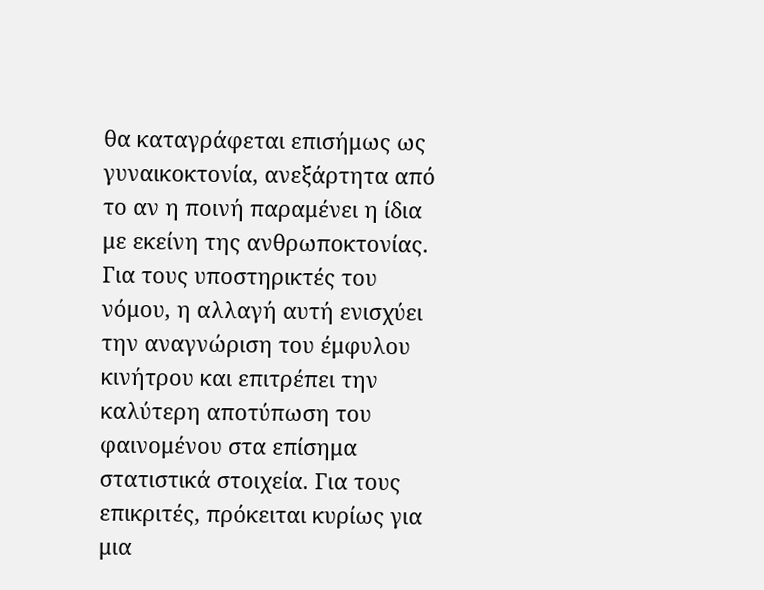θα καταγράφεται επισήμως ως γυναικοκτονία, ανεξάρτητα από το αν η ποινή παραμένει η ίδια με εκείνη της ανθρωποκτονίας. Για τους υποστηρικτές του νόμου, η αλλαγή αυτή ενισχύει την αναγνώριση του έμφυλου κινήτρου και επιτρέπει την καλύτερη αποτύπωση του φαινομένου στα επίσημα στατιστικά στοιχεία. Για τους επικριτές, πρόκειται κυρίως για μια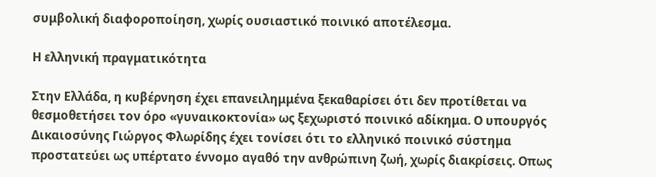συμβολική διαφοροποίηση, χωρίς ουσιαστικό ποινικό αποτέλεσμα.

Η ελληνική πραγματικότητα

Στην Ελλάδα, η κυβέρνηση έχει επανειλημμένα ξεκαθαρίσει ότι δεν προτίθεται να θεσμοθετήσει τον όρο «γυναικοκτονία» ως ξεχωριστό ποινικό αδίκημα. Ο υπουργός Δικαιοσύνης Γιώργος Φλωρίδης έχει τονίσει ότι το ελληνικό ποινικό σύστημα προστατεύει ως υπέρτατο έννομο αγαθό την ανθρώπινη ζωή, χωρίς διακρίσεις. Οπως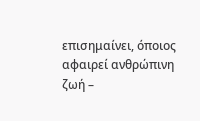επισημαίνει, όποιος αφαιρεί ανθρώπινη ζωή –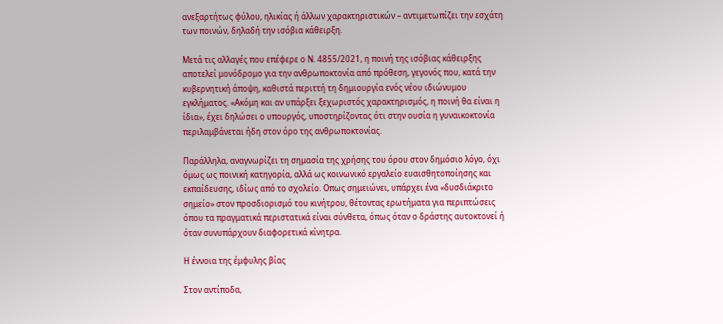ανεξαρτήτως φύλου, ηλικίας ή άλλων χαρακτηριστικών – αντιμετωπίζει την εσχάτη των ποινών, δηλαδή την ισόβια κάθειρξη.

Μετά τις αλλαγές που επέφερε ο Ν. 4855/2021, η ποινή της ισόβιας κάθειρξης αποτελεί μονόδρομο για την ανθρωποκτονία από πρόθεση, γεγονός που, κατά την κυβερνητική άποψη, καθιστά περιττή τη δημιουργία ενός νέου ιδιώνυμου εγκλήματος. «Ακόμη και αν υπάρξει ξεχωριστός χαρακτηρισμός, η ποινή θα είναι η ίδια», έχει δηλώσει ο υπουργός, υποστηρίζοντας ότι στην ουσία η γυναικοκτονία περιλαμβάνεται ήδη στον όρο της ανθρωποκτονίας.

Παράλληλα, αναγνωρίζει τη σημασία της χρήσης του όρου στον δημόσιο λόγο, όχι όμως ως ποινική κατηγορία, αλλά ως κοινωνικό εργαλείο ευαισθητοποίησης και εκπαίδευσης, ιδίως από το σχολείο. Οπως σημειώνει, υπάρχει ένα «δυσδιάκριτο σημείο» στον προσδιορισμό του κινήτρου, θέτοντας ερωτήματα για περιπτώσεις όπου τα πραγματικά περιστατικά είναι σύνθετα, όπως όταν ο δράστης αυτοκτονεί ή όταν συνυπάρχουν διαφορετικά κίνητρα.

Η έννοια της έμφυλης βίας

Στον αντίποδα,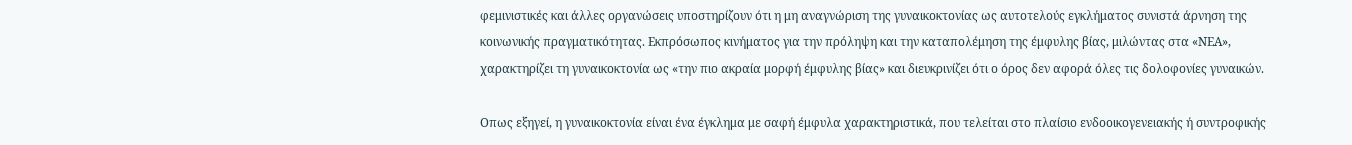φεμινιστικές και άλλες οργανώσεις υποστηρίζουν ότι η μη αναγνώριση της γυναικοκτονίας ως αυτοτελούς εγκλήματος συνιστά άρνηση της κοινωνικής πραγματικότητας. Εκπρόσωπος κινήματος για την πρόληψη και την καταπολέμηση της έμφυλης βίας, μιλώντας στα «ΝΕΑ», χαρακτηρίζει τη γυναικοκτονία ως «την πιο ακραία μορφή έμφυλης βίας» και διευκρινίζει ότι ο όρος δεν αφορά όλες τις δολοφονίες γυναικών.

Οπως εξηγεί, η γυναικοκτονία είναι ένα έγκλημα με σαφή έμφυλα χαρακτηριστικά, που τελείται στο πλαίσιο ενδοοικογενειακής ή συντροφικής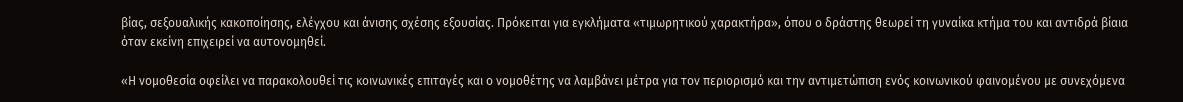βίας, σεξουαλικής κακοποίησης, ελέγχου και άνισης σχέσης εξουσίας. Πρόκειται για εγκλήματα «τιμωρητικού χαρακτήρα», όπου ο δράστης θεωρεί τη γυναίκα κτήμα του και αντιδρά βίαια όταν εκείνη επιχειρεί να αυτονομηθεί.

«Η νομοθεσία οφείλει να παρακολουθεί τις κοινωνικές επιταγές και ο νομοθέτης να λαμβάνει μέτρα για τον περιορισμό και την αντιμετώπιση ενός κοινωνικού φαινομένου με συνεχόμενα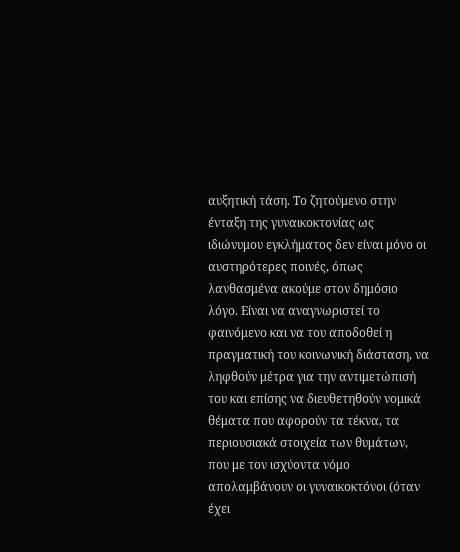αυξητική τάση. Το ζητούμενο στην ένταξη της γυναικοκτονίας ως ιδιώνυμου εγκλήματος δεν είναι μόνο οι αυστηρότερες ποινές, όπως λανθασμένα ακούμε στον δημόσιο λόγο. Είναι να αναγνωριστεί το φαινόμενο και να του αποδοθεί η πραγματική του κοινωνική διάσταση, να ληφθούν μέτρα για την αντιμετώπισή του και επίσης να διευθετηθούν νομικά θέματα που αφορούν τα τέκνα, τα περιουσιακά στοιχεία των θυμάτων, που με τον ισχύοντα νόμο απολαμβάνουν οι γυναικοκτόνοι (όταν έχει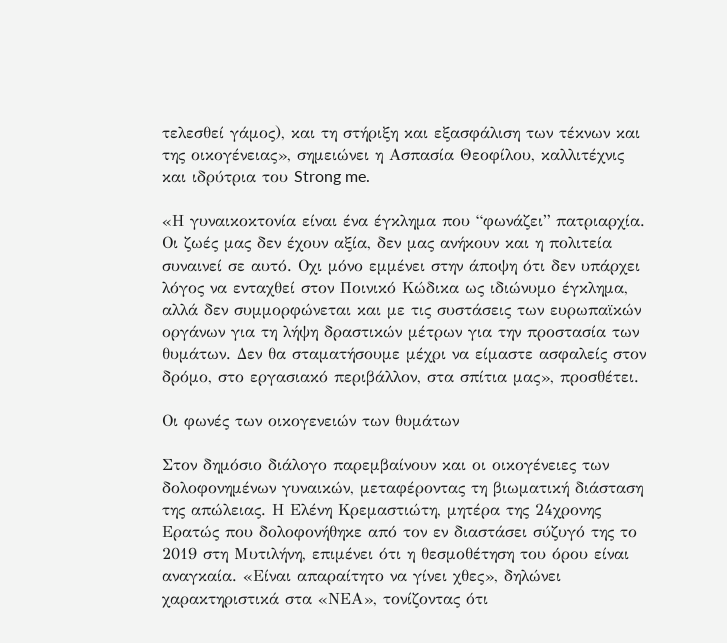τελεσθεί γάμος), και τη στήριξη και εξασφάλιση των τέκνων και της οικογένειας», σημειώνει η Ασπασία Θεοφίλου, καλλιτέχνις και ιδρύτρια του Strong me.

«Η γυναικοκτονία είναι ένα έγκλημα που “φωνάζει” πατριαρχία. Οι ζωές μας δεν έχουν αξία, δεν μας ανήκουν και η πολιτεία συναινεί σε αυτό. Οχι μόνο εμμένει στην άποψη ότι δεν υπάρχει λόγος να ενταχθεί στον Ποινικό Κώδικα ως ιδιώνυμο έγκλημα, αλλά δεν συμμορφώνεται και με τις συστάσεις των ευρωπαϊκών οργάνων για τη λήψη δραστικών μέτρων για την προστασία των θυμάτων. Δεν θα σταματήσουμε μέχρι να είμαστε ασφαλείς στον δρόμο, στο εργασιακό περιβάλλον, στα σπίτια μας», προσθέτει.

Οι φωνές των οικογενειών των θυμάτων

Στον δημόσιο διάλογο παρεμβαίνουν και οι οικογένειες των δολοφονημένων γυναικών, μεταφέροντας τη βιωματική διάσταση της απώλειας. Η Ελένη Κρεμαστιώτη, μητέρα της 24χρονης Ερατώς που δολοφονήθηκε από τον εν διαστάσει σύζυγό της το 2019 στη Μυτιλήνη, επιμένει ότι η θεσμοθέτηση του όρου είναι αναγκαία. «Είναι απαραίτητο να γίνει χθες», δηλώνει χαρακτηριστικά στα «ΝΕΑ», τονίζοντας ότι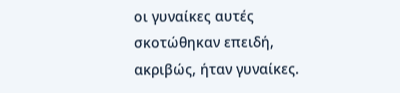οι γυναίκες αυτές σκοτώθηκαν επειδή, ακριβώς, ήταν γυναίκες.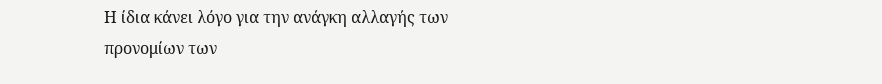Η ίδια κάνει λόγο για την ανάγκη αλλαγής των προνομίων των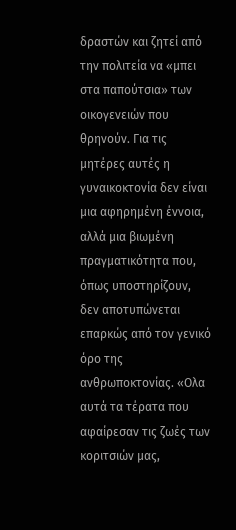δραστών και ζητεί από την πολιτεία να «μπει στα παπούτσια» των οικογενειών που θρηνούν. Για τις μητέρες αυτές η γυναικοκτονία δεν είναι μια αφηρημένη έννοια, αλλά μια βιωμένη πραγματικότητα που, όπως υποστηρίζουν, δεν αποτυπώνεται επαρκώς από τον γενικό όρο της ανθρωποκτονίας. «Ολα αυτά τα τέρατα που αφαίρεσαν τις ζωές των κοριτσιών μας,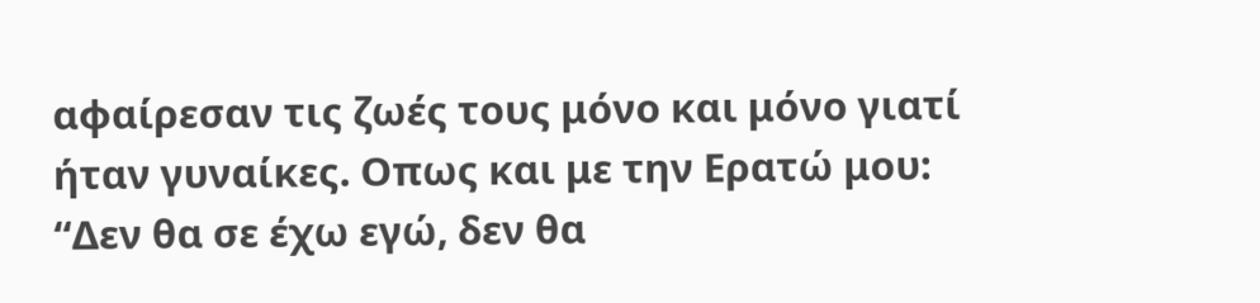αφαίρεσαν τις ζωές τους μόνο και μόνο γιατί ήταν γυναίκες. Οπως και με την Ερατώ μου: “Δεν θα σε έχω εγώ, δεν θα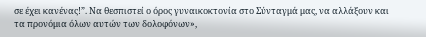σε έχει κανένας!”. Να θεσπιστεί ο όρος γυναικοκτονία στο Σύνταγμά μας, να αλλάξουν και τα προνόμια όλων αυτών των δολοφόνων»,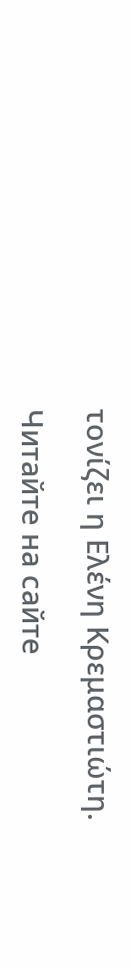τονίζει η Ελένη Κρεμαστιώτη.

Читайте на сайте